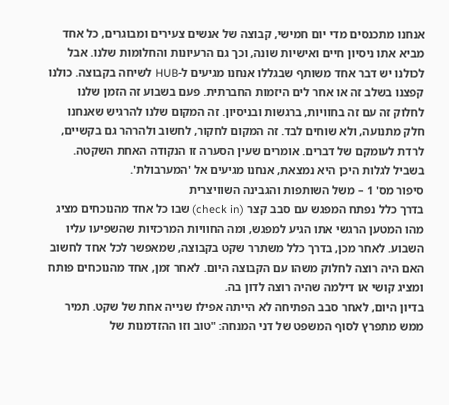אנחנו מתכנסים מדי יום חמישי, קבוצה של אנשים צעירים ומבוגרים, כל אחד מביא אתו ניסיון חיים ואישיות שונה, וכך גם הרעיונות והחלומות שלנו. אבל לכולנו יש דבר אחד משותף שבגללו אנחנו מגיעים ל-HUB לשיחה בקבוצה. כולנו קפצנו בשלב זה או אחר לים היזמות החברתית. פעם בשבוע זה הזמן שלנו לחלוק זה עם זה בחוויות, ברגשות ובניסיון. זה המקום שלנו להרגיש שאנחנו חלק מתנועה, ולא שוחים לבד. זה המקום לחקור, לחשוב ולהרהר גם בקשיים, לרדת לעומקם של דברים. אומרים שעין הסערה זו הנקודה האחת השקטה. בשביל לגלות היכן היא נמצאת, אנחנו מגיעים אל 'המערבולת'.
סיפור מס' 1 – משל השותפות והגבינה השוויצרית
בדרך כלל נפתח המפגש עם סבב קצר (check in) שבו כל אחד מהנוכחים מציג מהו המטען הרגשי אתו הגיע למפגש, ומה החוויות המרכזיות שהשפיעו עליו השבוע. לאחר מכן, בדרך כלל משתרר שקט בקבוצה, שמאפשר לכל אחד לחשוב האם היה רוצה לחלוק משהו עם הקבוצה היום. לאחר זמן, אחד מהנוכחים פותח ומציג קושי או דילמה שהיה רוצה לדון בה.
בדיון היום, לאחר סבב הפתיחה לא הייתה אפילו שנייה אחת של שקט. תמיר ממש מתפרץ לסוף המשפט של דני המנחה: "טוב וזו ההזדמנות של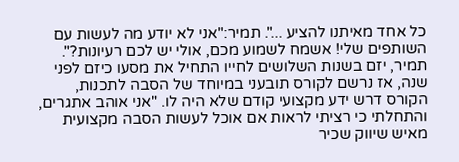כל אחד מאיתנו להציע ...". תמיר:"אני לא יודע מה לעשות עם השותפים שלי! אשמח לשמוע מכם, אולי יש לכם רעיונות?".
תמיר, יזם בשנות השלושים לחייו התחיל את מסעו כיזם לפני שנה, אז נרשם לקורס תובעני במיוחד של הסבה לתכנות, הקורס דרש ידע מקצועי קודם שלא היה לו. "אני אוהב אתגרים, והתחלתי כי רציתי לראות אם אוכל לעשות הסבה מקצועית מאיש שיווק שכיר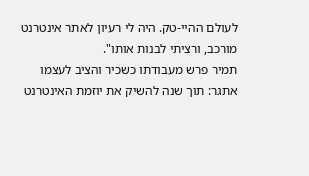לעולם ההיי-טק. היה לי רעיון לאתר אינטרנט מורכב, ורציתי לבנות אותו".
תמיר פרש מעבודתו כשכיר והציב לעצמו אתגר: תוך שנה להשיק את יוזמת האינטרנט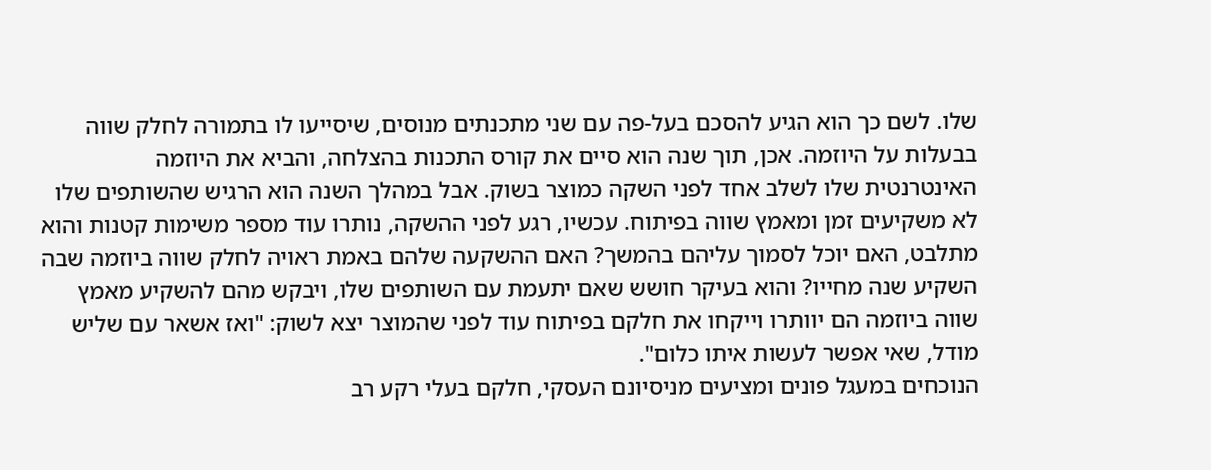שלו. לשם כך הוא הגיע להסכם בעל-פה עם שני מתכנתים מנוסים, שיסייעו לו בתמורה לחלק שווה בבעלות על היוזמה. אכן, תוך שנה הוא סיים את קורס התכנות בהצלחה, והביא את היוזמה האינטרנטית שלו לשלב אחד לפני השקה כמוצר בשוק. אבל במהלך השנה הוא הרגיש שהשותפים שלו לא משקיעים זמן ומאמץ שווה בפיתוח. עכשיו, רגע לפני ההשקה, נותרו עוד מספר משימות קטנות והוא מתלבט, האם יוכל לסמוך עליהם בהמשך? האם ההשקעה שלהם באמת ראויה לחלק שווה ביוזמה שבה השקיע שנה מחייו? והוא בעיקר חושש שאם יתעמת עם השותפים שלו, ויבקש מהם להשקיע מאמץ שווה ביוזמה הם יוותרו וייקחו את חלקם בפיתוח עוד לפני שהמוצר יצא לשוק: "ואז אשאר עם שליש מודל, שאי אפשר לעשות איתו כלום".
הנוכחים במעגל פונים ומציעים מניסיונם העסקי, חלקם בעלי רקע רב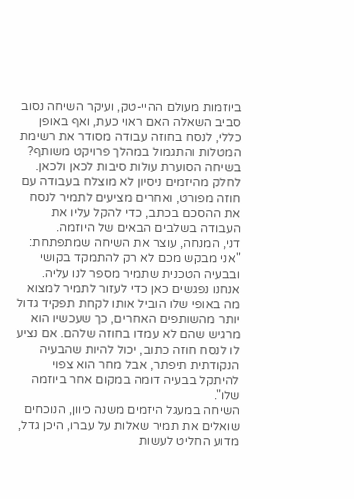ביוזמות מעולם ההיי-טק, ועיקר השיחה נסוב סביב השאלה האם ראוי כעת, ואף באופן כללי, לנסח בחוזה עבודה מסודר את רשימת המטלות והתגמול במהלך פרויקט משותף? בשיחה הסוערת עולות סיבות לכאן ולכאן. לחלק מהיזמים ניסיון לא מוצלח בעבודה עם חוזה מפורט, ואחרים מציעים לתמיר לנסח את ההסכם בכתב, כדי להקל עליו את העבודה בשלבים הבאים של היוזמה.
דני, המנחה, עוצר את השיחה שמתפתחת: "אני מבקש מכם לא רק להתמקד בקושי ובבעיה הטכנית שתמיר מספר לנו עליה. אנחנו נפגשים כאן כדי לעזור לתמיר למצוא מה באופי שלו הוביל אותו לקחת תפקיד גדול יותר מהשותפים האחרים, כך שעכשיו הוא מרגיש שהם לא עמדו בחוזה שלהם. אם נציע לו לנסח חוזה כתוב, יכול להיות שהבעיה הנקודתית תיפתר, אבל מחר הוא צפוי להיתקל בבעיה דומה במקום אחר ביוזמה שלו".
השיחה במעגל היזמים משנה כיוון, הנוכחים שואלים את תמיר שאלות על עברו, היכן גדל, מדוע החליט לעשות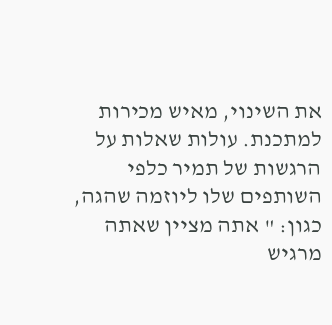את השינוי, מאיש מכירות למתכנת. עולות שאלות על הרגשות של תמיר כלפי השותפים שלו ליוזמה שהגה, כגון: " אתה מציין שאתה מרגיש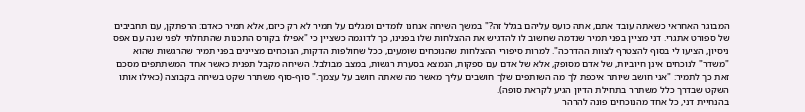המבוגר האחראי כשאתה עובד אתם, אתה כועס עליהם בגלל זה?" במשך השיחה אנחנו לומדים ומגלים על תמיר לא רק כיזם, אלא תמיר כאדם: הרפתקן, עם תחביבים של ספורט אתגרי. דני מציין בפני תמיר שנדמה שחשוב לו להדגיש את ההצלחות שלו בפנינו, כך לדוגמה כשציין כי "אפילו בקורס התכנות שהתחלתי לפני שנה עם אפס ניסיון, הציעו לי בסוף להצטרף לצוות ההדרכה". למרות סיפורי ההצלחות שהנוכחים שומעים, ככל שחולפות הדקות, הנוכחים מציינים בפני תמיר שהרגשות שהוא "משדר" לנוכחים אינן חיוביות, של אדם מסופק, אלא של אדם עם ספקות, הנמצא בסערת רגשות, במצב מבולבל. השיחה מקבל תפנית כאשר אחד המשתתפים מסכם זאת כך לתמיר: "אני חושב שיותר איכפת לך מה השותפים שלך חושבים עליך מאשר מה שאתה חושב על עצמך." סוף-סוף משתרר שקט בשיחה בקבוצה (כאילו אותו השקט שבדרך כלל משתרר בתחילת הדיון הגיע לקראת סופה).
בהנחיית דני, כל אחד מהנוכחים פונה להרהר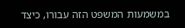במשמעות המשפט הזה עבורו, כיצד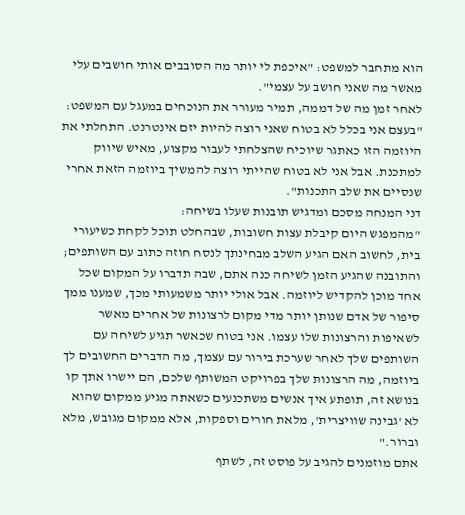הוא מתחבר למשפט: "איכפת לי יותר מה הסובבים אותי חושבים עלי מאשר מה שאני חושב על עצמי".
לאחר זמן מה של דממה, תמיר מעורר את הנוכחים במעגל עם המשפט: "בעצם אני בכלל לא בטוח שאני רוצה להיות יזם אינטרנט. התחלתי את היוזמה הזו כאתגר שיוכיח שהצלחתי לעבור מקצוע, מאיש שיווק למתכנת. אבל אני לא בטוח שהייתי רוצה להמשיך ביוזמה הזאת אחרי שנסיים את שלב התכנות".
דני המנחה מסכם ומדגיש תובנות שעלו בשיחה:
"מהמפגש היום קיבלת עצות חשובות, שבהחלט תוכל לקחת כשיעורי בית, לחשוב האם הגיע השלב מבחינתך לנסח חוזה כתוב עם השותפים; והתובנה שהגיע הזמן לשיחה כנה אתם, שבה תדברו על המקום שכל אחד מוכן להקדיש ליוזמה. אבל אולי יותר משמעותי מכך, שמענו ממך סיפור של אדם שנותן יותר מדי מקום לרצונות של אחרים מאשר לשאיפות והרצונות שלו עצמו. אני בטוח שכאשר תגיע לשיחה עם השותפים שלך לאחר שערכת בירור עם עצמך, מה הדברים החשובים לך ביוזמה, מה הרצונות שלך בפרויקט המשותף שלכם, הם יישרו אתך קו בנושא זה, תופתע איך אנשים משתכנעים כשאתה מגיע ממקום שהוא לא 'גבינה שוויצרית', מלאת חורים וספקות, אלא ממקום מגובש, מלא וברור."
אתם מוזמנים להגיב על פוסט זה, לשתף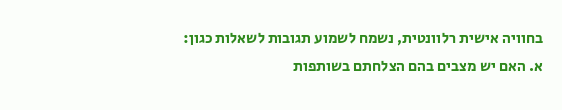בחוויה אישית רלוונטית, נשמח לשמוע תגובות לשאלות כגון:
א. האם יש מצבים בהם הצלחתם בשותפות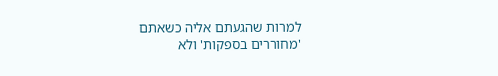למרות שהגעתם אליה כשאתם 'מחוררים בספקות' ולא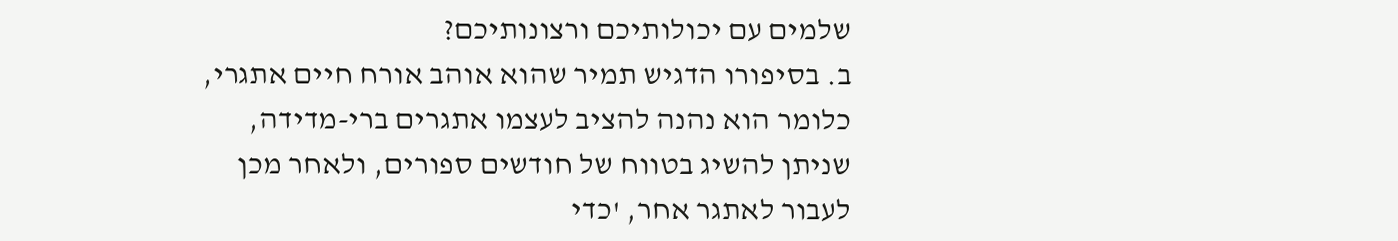שלמים עם יכולותיכם ורצונותיכם?
ב. בסיפורו הדגיש תמיר שהוא אוהב אורח חיים אתגרי, כלומר הוא נהנה להציב לעצמו אתגרים ברי-מדידה, שניתן להשיג בטווח של חודשים ספורים, ולאחר מכן לעבור לאתגר אחר, 'כדי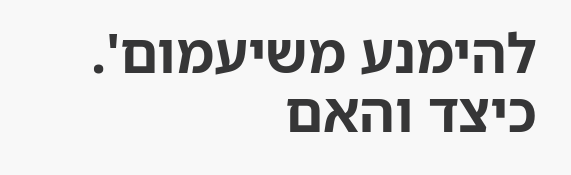להימנע משיעמום'. כיצד והאם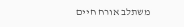משתלב אורח חיים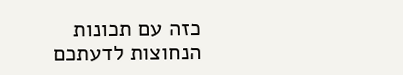כזה עם תכונות הנחוצות לדעתכם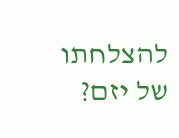להצלחתו של יזם?